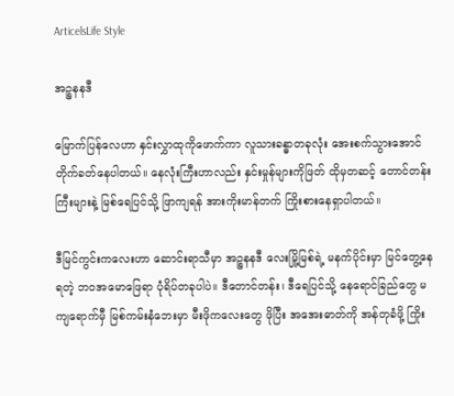ArticelsLife Style

အဉ္စနနဒီ

မြောက်ပြန်လေဟာ နှင်းလွှာထုကိုဖောက်ကာ လူသားခန္ဓာတခုလုံး အေးစက်သွားအောင် တိုက်ခတ်နေပါတယ်။ နေလုံးကြီးဟာလည်း နှင်းမှုန်များကိုဖြတ် ထိုမှတဆင့် တောင်တန်းကြီးများနဲ့ မြစ်ရေပြင်သို့ ဖြာကျရန် အားကိုးမာန်တက် ကြိုးစားနေရှာပါတယ်။

ဒီမြင်ကွင်းကလေးဟာ ဆောင်းရာသီမှာ အဉ္စနနဒီ လေးမြို့မြစ်ရဲ့ မနက်ပိုင်းမှာ မြင်တွေ့နေရတဲ့ ဘဝအမောဖြေရာ ပုံရိပ်တခုပါပဲ။ ဒီတောင်တန်း၊ ဒီရေပြင်သို့ နေရောင်ခြည်တွေ မကျရောက်မှီ မြစ်ကမ်းနံဘေးမှာ မီးဖိုကလေးတွေ ဖိုပြီး အအေးဓာတ်ကို အန်တုခံဖို့ ကြိုး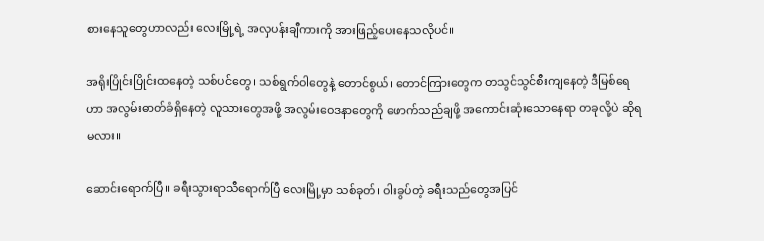စားနေသူတွေဟာလည်း လေးမြို့ရဲ့ အလှပန်းချီကားကို အားဖြည့်ပေးနေသလိုပင်။

အရိုးပြိုင်းပြိုင်းထနေတဲ့ သစ်ပင်တွေ၊ သစ်ရွက်ဝါတွေနဲ့ တောင်စွယ်၊ တောင်ကြားတွေက တသွင်သွင်စီးကျနေတဲ့ ဒီမြစ်ရေဟာ အလွမ်းဓာတ်ခံရှိနေတဲ့ လူသားတွေအဖို့ အလွမ်းဝေဒနာတွေကို ဖောက်သည်ချဖို့ အကောင်းဆုံးသောနေရာ တခုလို့ပဲ ဆိုရမလား။

ဆောင်းရောက်ပြီ။ ခရီးသွားရာသီရောက်ပြီ လေးမြို့မှာ သစ်ခုတ်၊ ဝါးခွပ်တဲ့ ခရီးသည်တွေအပြင်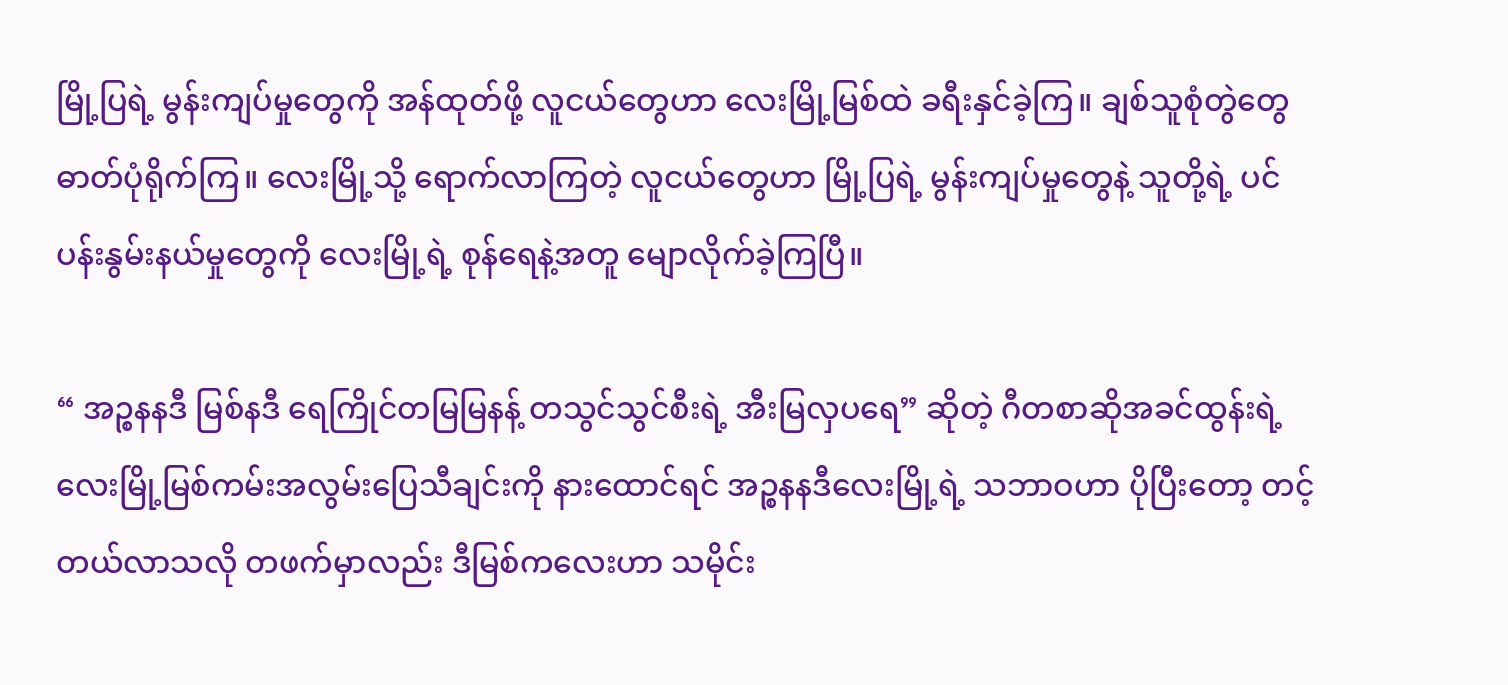မြို့ပြရဲ့ မွန်းကျပ်မှုတွေကို အန်ထုတ်ဖို့ လူငယ်တွေဟာ လေးမြို့မြစ်ထဲ ခရီးနှင်ခဲ့ကြ။ ချစ်သူစုံတွဲတွေ ဓာတ်ပုံရိုက်ကြ။ လေးမြို့သို့ ရောက်လာကြတဲ့ လူငယ်တွေဟာ မြို့ပြရဲ့ မွန်းကျပ်မှုတွေနဲ့ သူတို့ရဲ့ ပင်ပန်းနွမ်းနယ်မှုတွေကို လေးမြို့ရဲ့ စုန်ရေနဲ့အတူ မျောလိုက်ခဲ့ကြပြီ။

“ အဉ္စနနဒီ မြစ်နဒီ ရေကြိုင်တမြမြနန့် တသွင်သွင်စီးရဲ့ အီးမြလှပရေ” ဆိုတဲ့ ဂီတစာဆိုအခင်ထွန်းရဲ့ လေးမြို့မြစ်ကမ်းအလွမ်းပြေသီချင်းကို နားထောင်ရင် အဉ္စနနဒီလေးမြို့ရဲ့ သဘာဝဟာ ပိုပြီးတော့ တင့်တယ်လာသလို တဖက်မှာလည်း ဒီမြစ်ကလေးဟာ သမိုင်း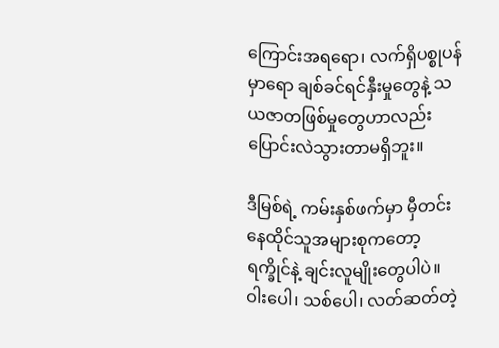ကြောင်းအရရော၊ လက်ရှိပစ္စုပန်မှာရော ချစ်ခင်ရင်နှီးမှုတွေနဲ့ သယဇာတဖြစ်မှုတွေဟာလည်း ပြောင်းလဲသွားတာမရှိဘူး။

ဒီမြစ်ရဲ့ ကမ်းနှစ်ဖက်မှာ မှီတင်းနေထိုင်သူအများစုကတော့ ရက္ခိုင်နဲ့ ချင်းလူမျိုးတွေပါပဲ။ ဝါးပေါ၊ သစ်ပေါ၊ လတ်ဆတ်တဲ့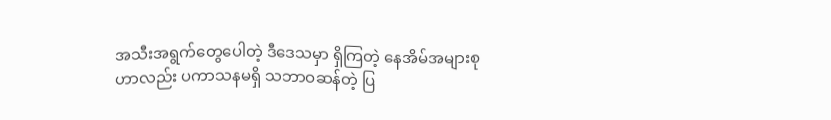အသီးအရွက်တွေပေါတဲ့ ဒီဒေသမှာ ရှိကြတဲ့ နေအိမ်အများစုဟာလည်း ပကာသနမရှိ သဘာဝဆန်တဲ့ ပြ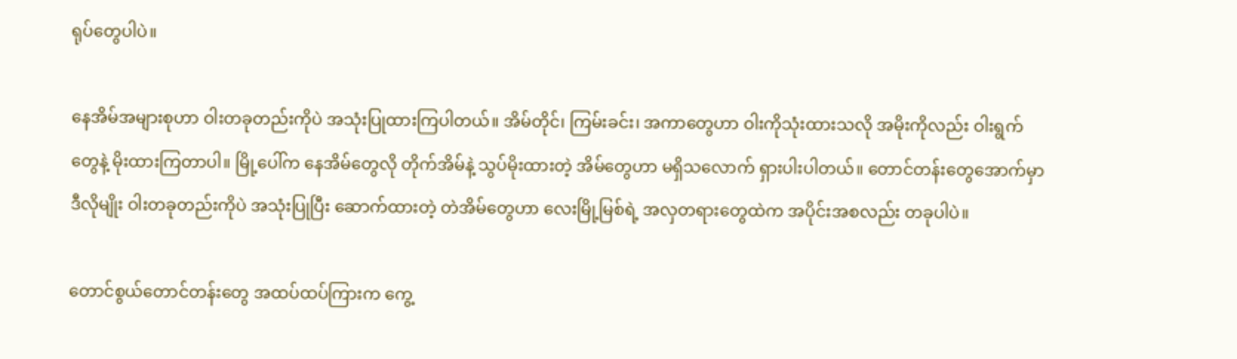ရုပ်တွေပါပဲ။

နေအိမ်အများစုဟာ ဝါးတခုတည်းကိုပဲ အသုံးပြုထားကြပါတယ်။ အိမ်တိုင်၊ ကြမ်းခင်း၊ အကာတွေဟာ ဝါးကိုသုံးထားသလို အမိုးကိုလည်း ဝါးရွက်တွေနဲ့ မိုးထားကြတာပါ။ မြို့ပေါ်က နေအိမ်တွေလို တိုက်အိမ်နဲ့ သွပ်မိုးထားတဲ့ အိမ်တွေဟာ မရှိသလောက် ရှားပါးပါတယ်။ တောင်တန်းတွေအောက်မှာ ဒီလိုမျိုး ဝါးတခုတည်းကိုပဲ အသုံးပြုပြီး ဆောက်ထားတဲ့ တဲအိမ်တွေဟာ လေးမြို့မြစ်ရဲ့ အလှတရားတွေထဲက အပိုင်းအစလည်း တခုပါပဲ။

တောင်စွယ်တောင်တန်းတွေ အထပ်ထပ်ကြားက ကွေ့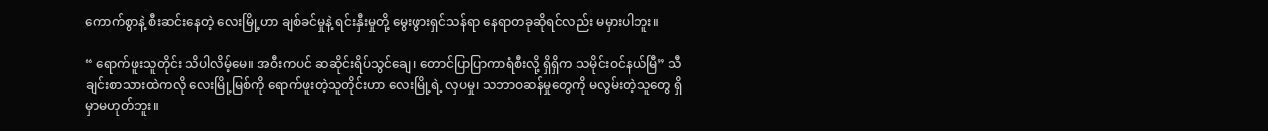ကောက်စွာနဲ့ စီးဆင်းနေတဲ့ လေးမြို့ဟာ ချစ်ခင်မှုနဲ့ ရင်းနှီးမှုတို့ မွေးဖွားရှင်သန်ရာ နေရာတခုဆိုရင်လည်း မမှားပါဘူး။

“ ရောက်ဖူးသူတိုင်း သိပါလိမ့်မေ။ အဝီးကပင် ဆဆိုင်းရိပ်သွင်ချေ၊ တောင်ပြာပြာကာရံစီးလို့ ရှိရှိက သမိုင်းဝင်နယ်မြီ” သီချင်းစာသားထဲကလို လေးမြို့မြစ်ကို ရောက်ဖူးတဲ့သူတိုင်းဟာ လေးမြို့ရဲ့ လှပမှု၊ သဘာဝဆန်မှုတွေကို မလွမ်းတဲ့သူတွေ ရှိမှာမဟုတ်ဘူး။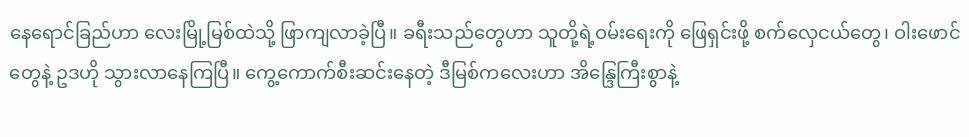နေရောင်ခြည်ဟာ လေးမြို့မြစ်ထဲသို့ ဖြာကျလာခဲ့ပြီ။ ခရီးသည်တွေဟာ သူတို့ရဲ့ဝမ်းရေးကို ဖြေရှင်းဖို့ စက်လှေငယ်တွေ၊ ဝါးဖောင်တွေနဲ့ ဥဒဟို သွားလာနေကြပြီ။ ကွေ့ကောက်စီးဆင်းနေတဲ့ ဒီမြစ်ကလေးဟာ အိန္ဒြေကြီးစွာနဲ့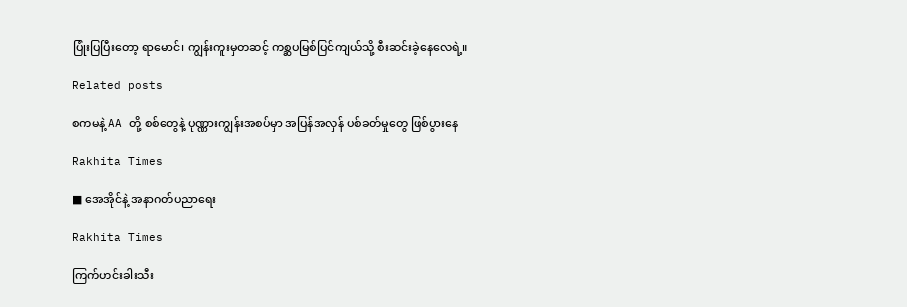ပြုံးပြပြီးတော့ ရာမောင်၊ ကျွန်းကူးမှတဆင့် ကစ္ဆပမြစ်ပြင်ကျယ်သို့ စီးဆင်းခဲ့နေလေရဲ့။

Related posts

စကမနဲ့ AA တို့ စစ်တွေနဲ့ ပုဏ္ဏားကျွန်းအစပ်မှာ အပြန်အလှန် ပစ်ခတ်မှုတွေ ဖြစ်ပွားနေ

Rakhita Times

■ အေအိုင်နဲ့ အနာဂတ်ပညာရေး

Rakhita Times

ကြက်ဟင်းခါးသီး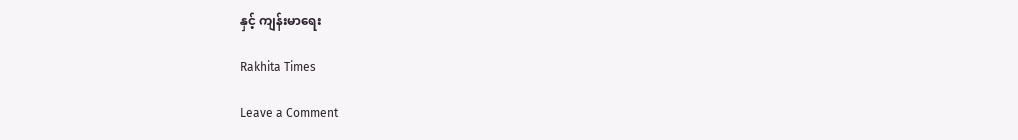နှင့် ကျန်းမာရေး

Rakhita Times

Leave a Comment